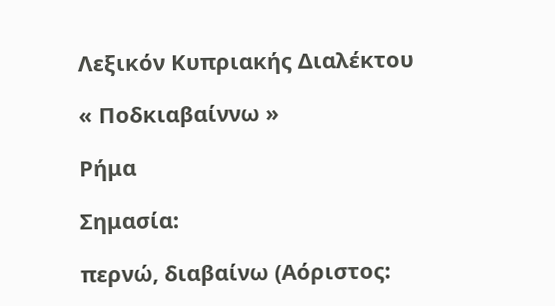Λεξικόν Κυπριακής Διαλέκτου

« Ποδκιαβαίννω »

Ρήμα

Σημασία:

περνώ, διαβαίνω (Αόριστος: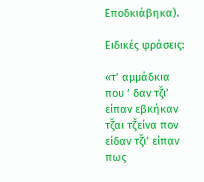Εποδκιάβηκα).

Ειδικές φράσεις:

«τ’ αμμάδκια που ‘ δαν τζ̌ι’ είπαν εβκήκαν τζ̌αι τζ̌είνα πον είδαν τζ̌ι’ είπαν πως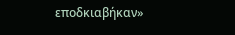εποδκιαβήκαν»